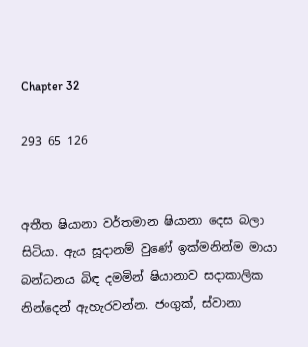Chapter 32

293 65 126


අතීත ෂියානා වර්තමාන ෂියානා දෙස බලා සිටියා. ඇය සූදානම් වුණේ ඉක්මනින්ම මායා බන්ධනය බිඳ දමමින් ෂියානාව සදාකාලික නින්දෙන් ඇහැරවන්න. ජංගුක්, ස්වානා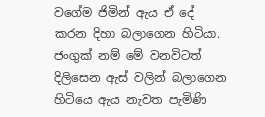වගේම ජිමින් ඇය ඒ දේ කරන දිහා බලාගෙන හිටියා. ජංගුක් නම් මේ වනවිටත් දිලිසෙන ඇස් වලින් බලාගෙන හිටියෙ ඇය නැවත පැමිණි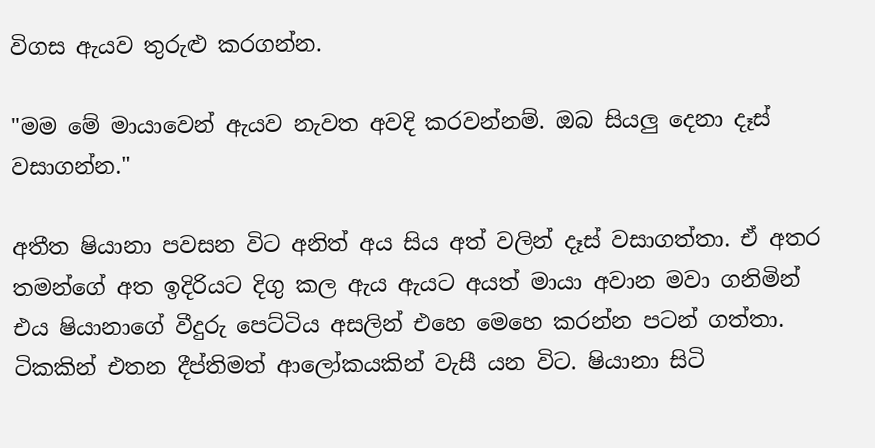විගස ඇයව තුරුළු කරගන්න.

"මම මේ මායාවෙන් ඇයව නැවත අවදි කරවන්නම්. ඔබ සියලු දෙනා දෑස් වසාගන්න."

අතීත ෂියානා පවසන විට අනිත් අය සිය අත් වලින් දෑස් වසාගත්තා. ඒ අතර තමන්ගේ අත ඉදිරියට දිගු කල ඇය ඇයට අයත් මායා අවාන මවා ගනිමින් එය ෂියානාගේ වීදුරු පෙට්ටිය අසලින් එහෙ මෙහෙ කරන්න පටන් ගත්තා. ටිකකින් එතන දීප්තිමත් ආලෝකයකින් වැසී යන විට. ෂියානා සිටි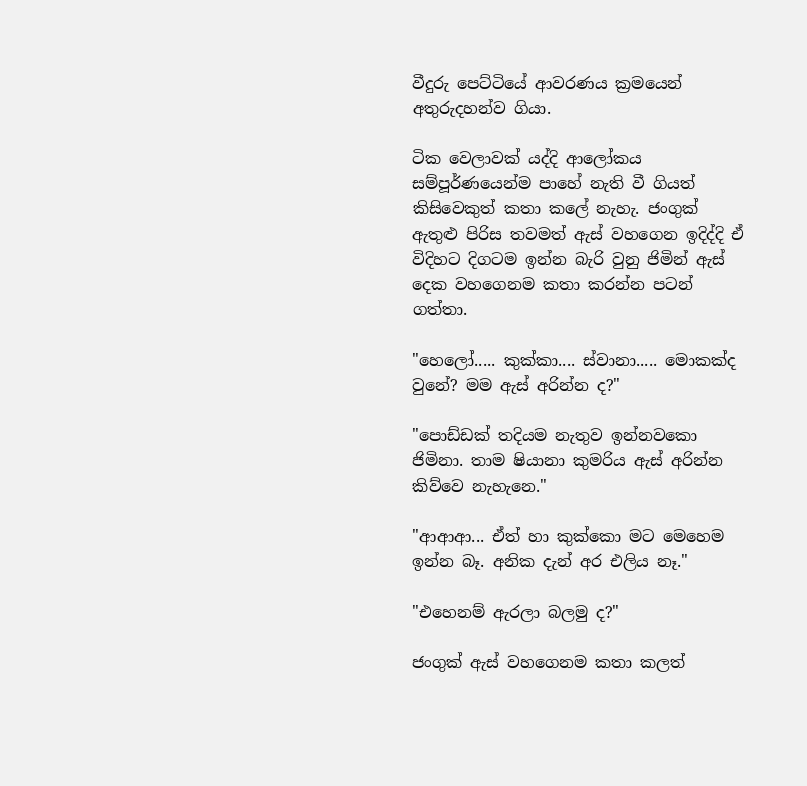වීදුරු පෙට්ටියේ ආවරණය ක්‍රමයෙන් අතුරුදහන්ව ගියා.

ටික වෙලාවක් යද්දි ආලෝකය සම්පූර්ණයෙන්ම පාහේ නැති වී ගියත් කිසිවෙකුත් කතා කලේ නැහැ. ජංගුක් ඇතුළු පිරිස තවමත් ඇස් වහගෙන ඉදිද්දි ඒ විදිහට දිගටම ඉන්න බැරි වුනු ජිමින් ඇස් දෙක වහගෙනම කතා කරන්න පටන් ගත්තා.

"හෙලෝ..... කුක්කා.... ස්වානා..... මොකක්ද වුනේ? මම ඇස් අරින්න ද?"

"පොඩ්ඩක් තදියම නැතුව ඉන්නවකො ජිමිනා. තාම ෂියානා කුමරිය ඇස් අරින්න කිව්වෙ නැහැනෙ."

"ආආආ... ඒත් හා කුක්කො මට මෙහෙම ඉන්න බෑ. අනික දැන් අර එලිය නෑ."

"එහෙනම් ඇරලා බලමු ද?"

ජංගුක් ඇස් වහගෙනම කතා කලත්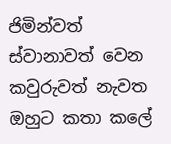ජිමින්වත් ස්වානාවත් වෙන කවුරුවත් නැවත ඔහුට කතා කලේ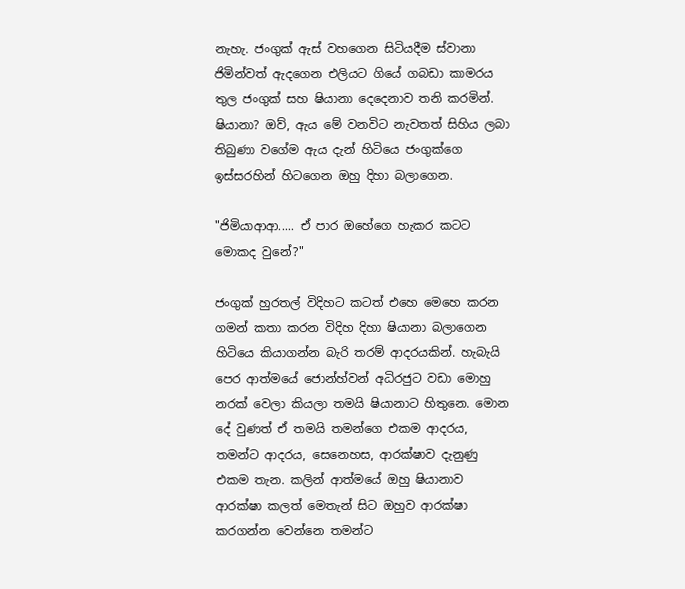නැහැ. ජංගුක් ඇස් වහගෙන සිටියදීම ස්වානා ජිමින්වත් ඇදගෙන එලියට ගියේ ගබඩා කාමරය තුල ජංගුක් සහ ෂියානා දෙදෙනාව තනි කරමින්. ෂියානා? ඔව්, ඇය මේ වනවිට නැවතත් සිහිය ලබා තිබුණා වගේම ඇය දැන් හිටියෙ ජංගුක්ගෙ ඉස්සරහින් හිටගෙන ඔහු දිහා බලාගෙන.

"ජිමියාආආ..... ඒ පාර ඔහේගෙ හැකර කටට මොකද වුනේ?"

ජංගුක් හුරතල් විදිහට කටත් එහෙ මෙහෙ කරන ගමන් කතා කරන විදිහ දිහා ෂියානා බලාගෙන හිටියෙ කියාගන්න බැරි තරම් ආදරයකින්. හැබැයි පෙර ආත්මයේ ජොන්හ්වන් අධිරජුට වඩා මොහු නරක් වෙලා කියලා තමයි ෂියානාට හිතුනෙ. මොන දේ වුණත් ඒ තමයි තමන්ගෙ එකම ආදරය, තමන්ට ආදරය, සෙනෙහස, ආරක්ෂාව දැනුණු එකම තැන. කලින් ආත්මයේ ඔහු ෂියානාව ආරක්ෂා කලත් මෙතැන් සිට ඔහුව ආරක්ෂා කරගන්න වෙන්නෙ තමන්ට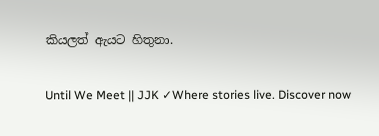කියලත් ඇයට හිතුනා.

Until We Meet || JJK ✓Where stories live. Discover now